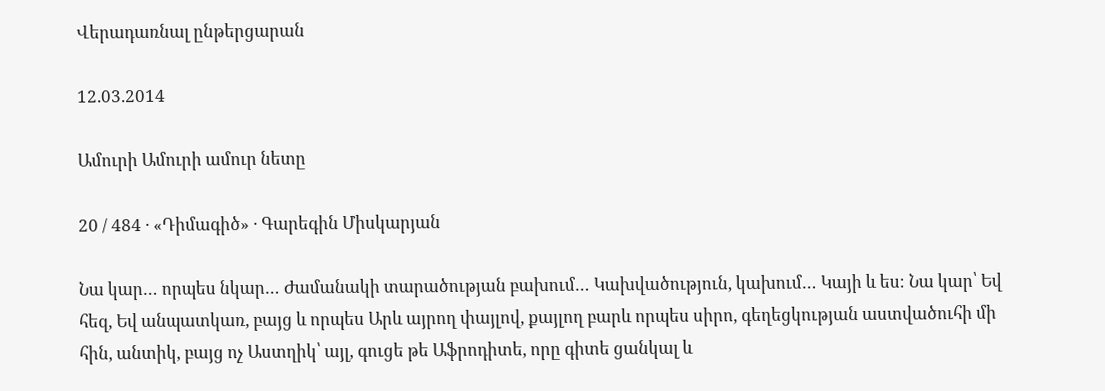Վերադառնալ ընթերցարան

12.03.2014

Ամուրի Ամուրի ամուր նետը

20 / 484 · «Դիմագիծ» · Գարեգին Միսկարյան

Նա կար… որպես նկար… Ժամանակի տարածության բախում… Կախվածություն, կախում… Կայի և ես։ Նա կար՝ Եվ հեզ, Եվ անպատկառ, բայց և որպես Արև այրող փայլով, քայլող բարև որպես սիրո, գեղեցկության աստվածուհի մի հին, անտիկ, բայց ոչ Աստղիկ՝ այլ, գուցե թե Աֆրոդիտե, որը գիտե ցանկալ և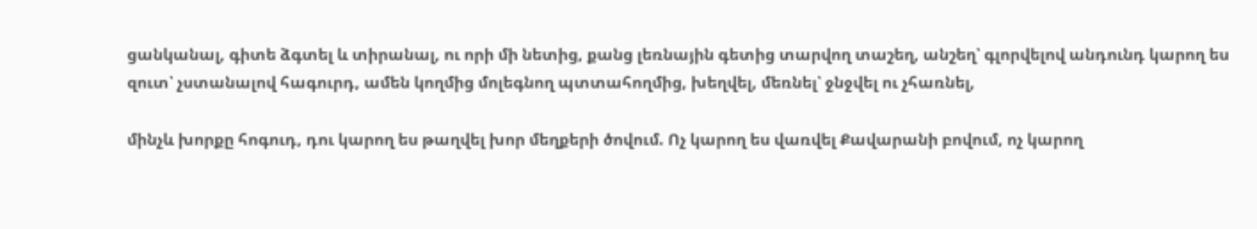ցանկանալ, գիտե ձգտել և տիրանալ, ու որի մի նետից, քանց լեռնային գետից տարվող տաշեղ, անշեղ՝ գլորվելով անդունդ կարող ես զուտ՝ չստանալով հագուրդ, ամեն կողմից մոլեգնող պտտահողմից, խեղվել, մեռնել՝ ջնջվել ու չհառնել,

մինչև խորքը հոգուդ, դու կարող ես թաղվել խոր մեղքերի ծովում. Ոչ կարող ես վառվել Քավարանի բովում, ոչ կարող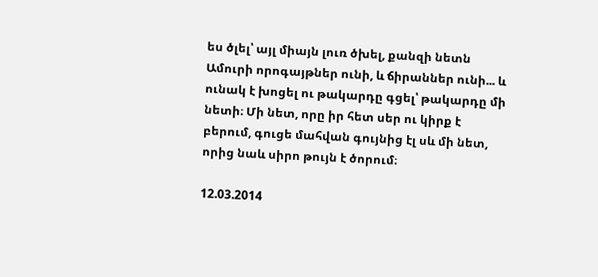ես ծլել՝ այլ միայն լուռ ծխել, քանզի նետն Ամուրի որոգայթներ ունի, և ճիրաններ ունի... և ունակ է խոցել ու թակարդը գցել՝ թակարդը մի նետի։ Մի նետ, որը իր հետ սեր ու կիրք է բերում, գուցե մահվան գույնից էլ սև մի նետ, որից նաև սիրո թույն է ծորում։

12.03.2014